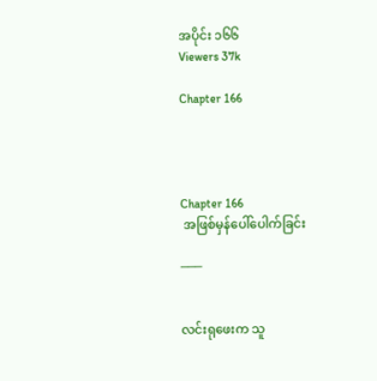အပိုင်း ၁၆၆
Viewers 37k

Chapter 166




Chapter 166
 အဖြစ်မှန်ပေါ်ပေါက်ခြင်း

───


လင်းရုဖေးက သူ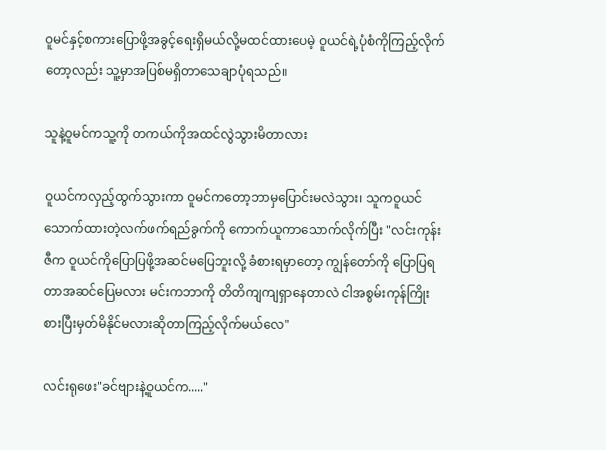ဝူမင်နှင့်စကားပြောဖို့အခွင့်ရေးရှိမယ်လို့မထင်ထားပေမဲ့ ဝူယင်ရဲ့ပုံစံကိုကြည့်လိုက်တော့လည်း သူ့မှာအပြစ်မရှိတာသေချာပုံရသည်။

သူနဲ့ဝူမင်ကသူ့ကို တကယ်ကိုအထင်လွဲသွားမိတာလား

ဝူယင်ကလှည့်ထွက်သွားကာ ဝူမင်ကတော့ဘာမှပြောင်းမလဲသွား၊ သူကဝူယင်သောက်ထားတဲ့လက်ဖက်ရည်ခွက်ကို ကောက်ယူကာသောက်လိုက်ပြီး "လင်းကုန်းဇီက ဝူယင်ကိုပြောပြဖို့အဆင်မပြေဘူးလို့ ခံစားရမှာတော့ ကျွန်တော်ကို ပြောပြရတာအဆင်ပြေမလား မင်းကဘာကို တိတိကျကျရှာနေတာလဲ ငါအစွမ်းကုန်ကြိုးစားပြီးမှတ်မိနိုင်မလားဆိုတာကြည့်လိုက်မယ်လေ"

လင်းရုဖေး"ခင်ဗျားနဲ့ဝူယင်က....."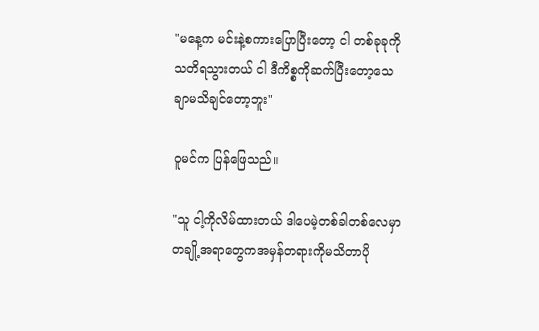"မနေ့က မင်းနဲ့စကားပြောပြီးတော့ ငါ တစ်ခုခုကိုသတိရသွားတယ် ငါ ဒီကိစ္စကိုဆက်ပြီးတော့သေချာမသိချင်တော့ဘူး"

ဝူမင်က ပြန်ဖြေသည်။

"သူ ငါ့ကိုလိမ်ထားတယ် ဒါပေမဲ့တစ်ခါတစ်လေမှာ တချို့အရာတွေကအမှန်တရားကိုမသိတာပို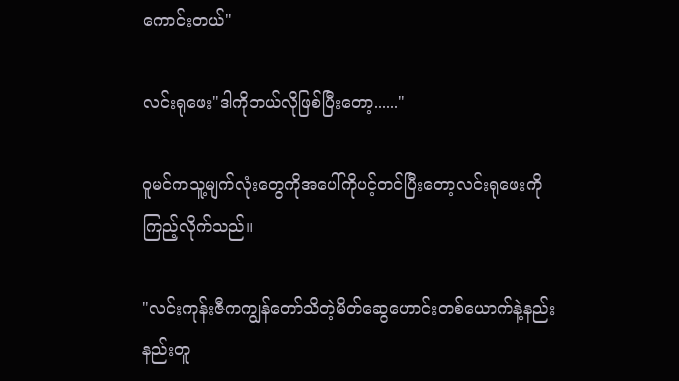ကောင်းတယ်"

လင်းရုဖေး"ဒါကိုဘယ်လိုဖြစ်ပြီးတော့......"

ဝူမင်ကသူ့မျက်လုံးတွေကို‌အပေါ်ကိုပင့်တင်ပြီးတော့လင်းရုဖေးကိုကြည့်လိုက်သည်။

"လင်းကုန်းဇီကကျွန်တော်သိတဲ့မိတ်ဆွေဟောင်းတစ်ယောက်နဲ့နည်းနည်းတူ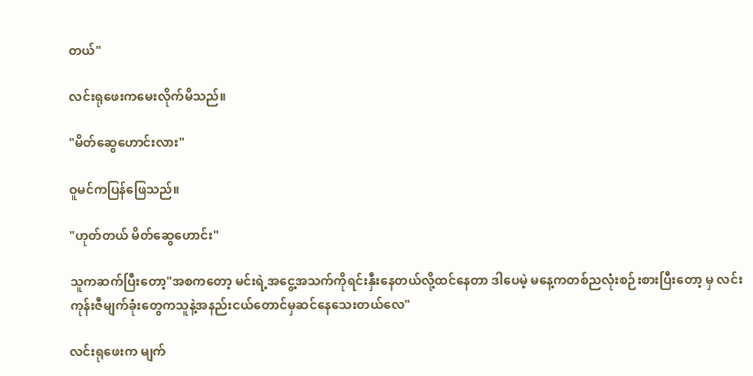တယ်"

လင်းရုဖေးကမေးလိုက်မိသည်။

"မိတ်ဆွေဟောင်းလား"

ဝူမင်ကပြန်ဖြေသည်။

"ဟုတ်တယ် မိတ်ဆွေဟောင်း"

သူကဆက်ပြီးတော့"အစကတော့ မင်းရဲ့အငွေ့အသက်ကိုရင်းနှီးနေတယ်လို့ထင်နေတာ ဒါပေမဲ့ မနေ့ကတစ်ညလုံးစဉ်းစားပြီးတော့ မှ လင်းကုန်းဇီမျက်ခုံးတွေကသူနဲ့အနည်းငယ်တောင်မှဆင်နေသေးတယ်လေ"

လင်းရုဖေးက မျက်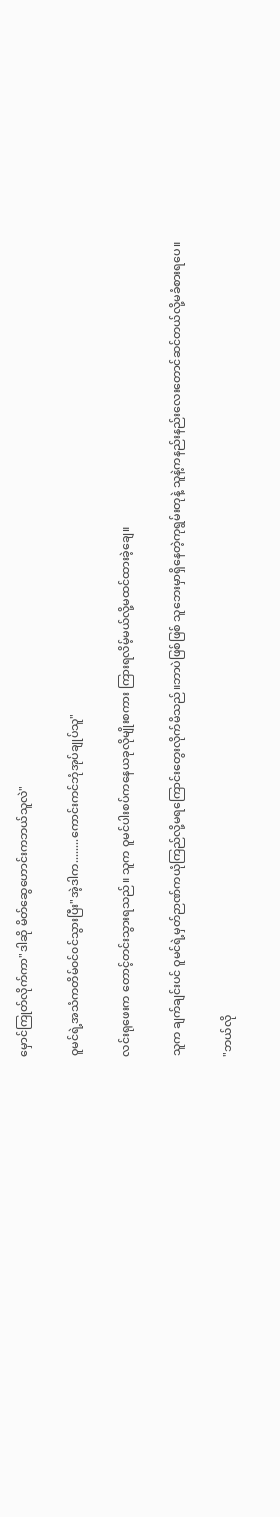မှောင်ကြုတ်လိုက်ကာ"ဒါဆို မိတ်ဆွေဟောင်းကဘယ်သူလဲ"

ဝူမင်ရဲ့အသံကတိမ်၀င်၀င်သွားပြီး"အဲ့ဒါက........ကောင်းကင်ဘုံအုပ်ချုပ်သူ"

လင်းရုဖေးက တောင့်တင်းသွားရသည်။ သူက ‌ဝူမင်ပါးစပ်ကနေယခုလိုမျိုးစကား ကြားရလိမ့်မယ်လို့မထင်ထားခဲ့ချေ။

သူက ချက်ချင်းပင် ဝူမင်ရဲ့မှတ်ဉာဏ်ကယုံကြည်လို့မရကြောင်းတွေးလိုက်မိသည်။ဘာပဲဖြစ်ဖြစ် သူဘေးမှာရှိနေတဲ့ကုရွမ်းတုနဲ့ သူနဲ့ကနည်းနည်းလေးတောင်ဆင်တယ်လို့မခံစားရပေ။

"ဘယ်လို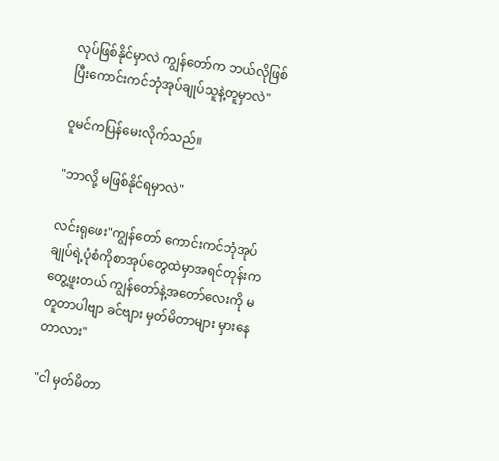လုပ်ဖြစ်နိုင်မှာလဲ ကျွန်တော်က ဘယ်လိုဖြစ်ပြီးကောင်းကင်ဘုံအုပ်ချုပ်သူနဲ့တူမှာလဲ"

ဝူမင်ကပြန်မေးလိုက်သည်။

"ဘာလို့ မဖြစ်နိုင်ရမှာလဲ"

လင်းရုဖေး"ကျွန်တော် ကောင်းကင်ဘုံအုပ်ချုပ်ရဲ့ပုံစံကိုစာအုပ်တွေထဲမှာအရင်တုန်းကတွေ့ဖူးတယ် ကျွန်တော်နဲ့အတော်လေးကို မတူတာပါဗျာ ခင်ဗျား မှတ်မိတာများ မှားနေတာလား"

"ငါ မှတ်မိတာ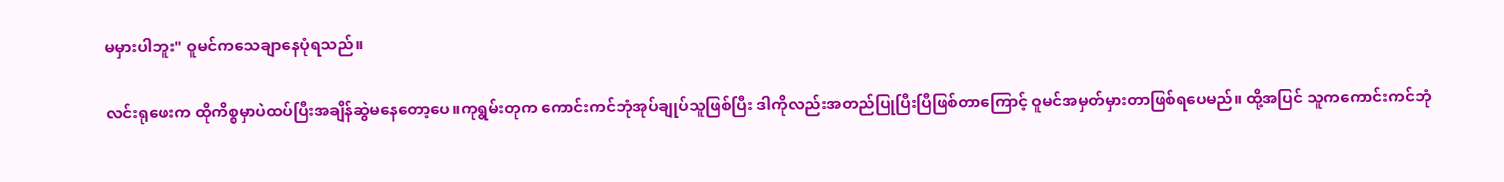မမှားပါဘူး" ဝူမင်ကသေချာနေပုံရသည်။

လင်းရုဖေးက ထိုကိစ္စမှာပဲထပ်ပြီး‌အချိန်ဆွဲမနေတော့ပေ။ကုရွမ်းတုက ကောင်းကင်ဘုံအုပ်ချုပ်သူဖြစ်ပြီး ဒါကိုလည်းအတည်ပြုပြီးပြီဖြစ်တာကြောင့် ဝူမင်အမှတ်မှားတာဖြစ်ရပေမည်။ ထို့အပြင် သူကကောင်းကင်ဘုံ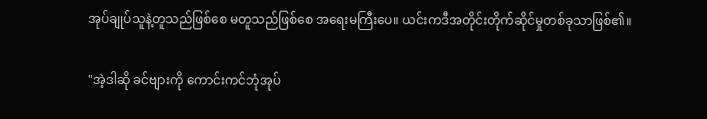အုပ်ချုပ်သူနဲ့တူသည်ဖြစ်စေ မတူသည်ဖြစ်စေ အရေးမကြီးပေ။ ယင်းကဒီအတိုင်းတိုက်ဆိုင်မှုတစ်ခုသာဖြစ်၏။

"အဲ့ဒါဆို ခင်ဗျားကို ကောင်းကင်ဘုံအုပ်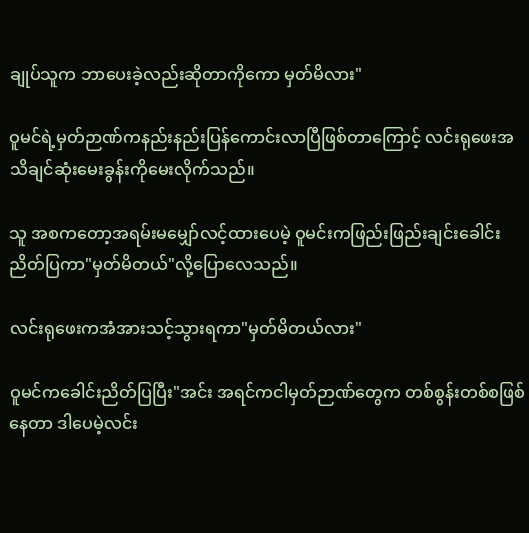ချုပ်သူက ဘာပေးခဲ့လည်းဆိုတာကိုကော မှတ်မိလား"

ဝူမင်ရဲ့မှတ်ဉာဏ်ကနည်းနည်းပြန်ကောင်းလာပြီဖြစ်တာကြောင့် လင်းရုဖေးအသိချင်ဆုံးမေးခွန်းကိုမေးလိုက်သည်။

သူ အစကတော့အရမ်းမမျှော်လင့်ထားပေမဲ့ ဝူမင်းကဖြည်းဖြည်းချင်းခေါင်းညိတ်ပြကာ"မှတ်မိတယ်"လို့ပြောလေသည်။

လင်းရုဖေးကအံအားသင့်သွားရကာ"မှတ်မိတယ်လား"

ဝူမင်ကခေါင်းညိတ်ပြပြီး"အင်း အရင်ကငါမှတ်ဉာဏ်တွေက တစ်စွန်းတစ်စဖြစ်နေတာ ဒါပေမဲ့လင်း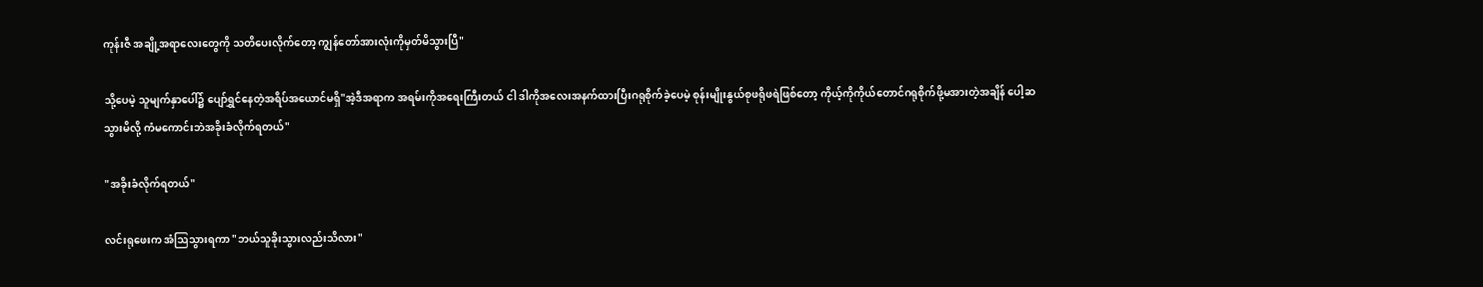ကုန်းဇီ အချို့အရာလေးတွေကို သတိပေးလိုက်တော့ ကျွန်တော်အားလုံးကိုမှတ်မိသွားပြီ"

သို့ပေ‌မဲ့ သူမျက်နှာပေါ်၌ ပျော်ရွှင်နေတဲ့အရိပ်အယောင်မရှိ"အဲ့ဒီအရာက အရမ်းကိုအရေးကြီးတယ် ငါ ဒါကိုအလေးအနက်ထားပြီးဂရုစိုက်ခဲ့ပေမဲ့ စုန်းမျိုးနွယ်စုဖရိုဖရဲဖြစ်တော့ ကိုယ့်ကိုကိုယ်တောင်ဂရုစိုက်ဖို့မအားတဲ့အချိန် ပေါ့ဆသွားမိလို့ ကံမကောင်းဘဲအခိုးခံလိုက်ရတယ်"

"အခိုးခံလိုက်ရတယ်"

လင်းရုဖေးက အံဩသွားရကာ "ဘယ်သူခိုးသွားလည်းသိလား"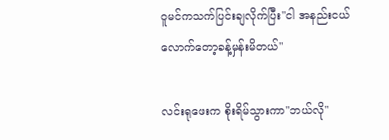ဝူမင်ကသက်ပြင်းချလိုက်ပြီး"ငါ အနည်းငယ်လောက်တော့ခန့်မှန်းမိတယ်"

လင်းရုဖေးက စိုးရိမ်သွားကာ"ဘယ်လို"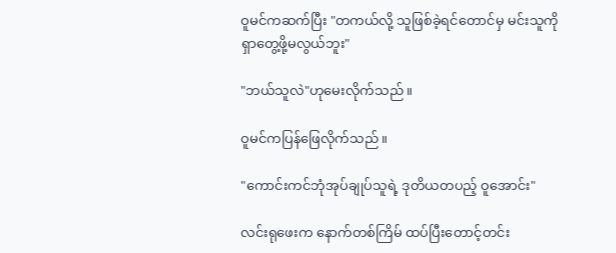ဝူမင်ကဆက်ပြီး "တကယ်လို့ သူဖြစ်ခဲ့ရင်တောင်မှ မင်းသူကိုရှာတွေ့ဖို့မလွယ်ဘူး"

"ဘယ်သူလဲ"ဟုမေးလိုက်သည်။

ဝူမင်ကပြန်ဖြေလိုက်သည်။

"ကောင်းကင်ဘုံအုပ်ချုပ်သူရဲ့ ဒုတိယတပည့် ဝူအောင်း"

လင်းရုဖေးက နောက်တစ်ကြိမ် ထပ်ပြီးတောင့်တင်း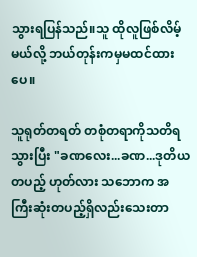သွားရပြန်သည်။သူ ထိုလူဖြစ်လိမ့်မယ်လို့ ဘယ်တုန်းကမှမထင်ထားပေ။

သူရုတ်တရတ် တစုံတရာကိုသတိရသွားပြီး "ခဏလေး...ခဏ...ဒုတိယတပည့် ဟုတ်လား သဘောက အကြီးဆုံးတပည့်ရှိလည်းသေးတာ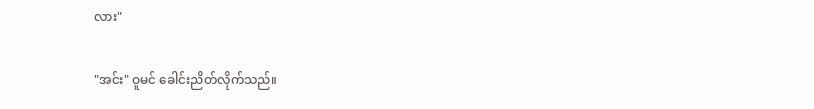လား"

"အင်း" ဝူမင် ခေါင်းညိတ်လိုက်သည်။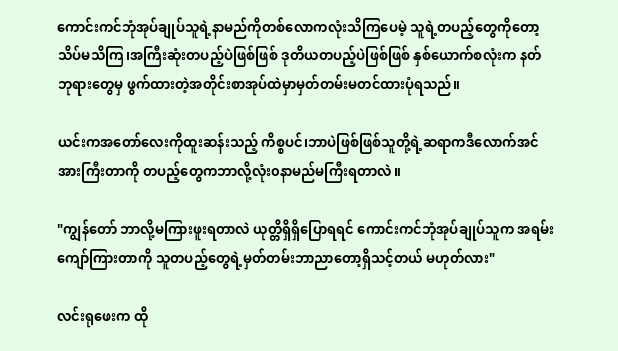ကောင်းကင်ဘုံအုပ်ချုပ်သူရဲ့နာမည်ကိုတစ်လောကလုံးသိကြပေမဲ့ သူရဲ့တပည့်တွေကိုတော့သိပ်မသိကြ၊အကြီးဆုံးတပည့်ပဲဖြစ်ဖြစ် ဒုတိယတပည့်ပဲဖြစ်ဖြစ် နှစ်ယောက်စလုံးက နတ်ဘုရားတွေမှ ဖွက်ထားတဲ့အတိုင်းစာအုပ်ထဲမှာမှတ်တမ်းမတင်ထားပုံရသည်။

ယင်းကအတော်လေးကိုထူးဆန်းသည့် ကိစ္စပင်၊ဘာပဲဖြစ်ဖြစ်သူတို့ရဲ့ဆရာကဒီလောက်အင်အားကြီးတာကို တပည့်တွေကဘာလို့လုံး၀နာမည်မကြီးရတာလဲ။

"ကျွန်တော် ဘာလို့မကြားဖူးရတာလဲ ယုတ္တိရှိရှိပြောရရင် ကောင်းကင်ဘုံအုပ်ချုပ်သူက အရမ်းကျော်ကြားတာကို သူတပည့်တွေရဲ့မှတ်တမ်းဘာညာတော့ရှိသင့်တယ် မဟုတ်လား"

လင်းရုဖေးက ထို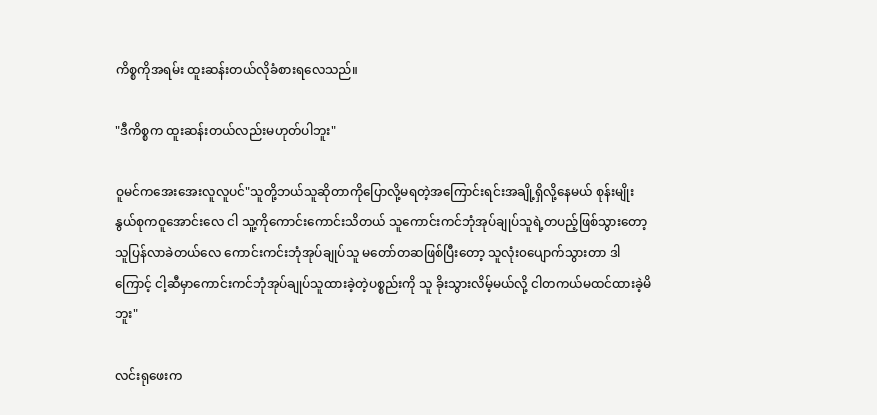ကိစ္စကိုအရမ်း ထူးဆန်းတယ်လိုခံစားရလေသည်။

"ဒီကိစ္စက ထူးဆန်းတယ်လည်းမဟုတ်ပါဘူး"

ဝူမင်ကအေးအေးလူလူပင်"သူတို့ဘယ်သူဆိုတာကိုပြောလို့မရတဲ့အကြောင်းရင်းအချို့ရှိလို့နေမယ် စုန်းမျိုးနွယ်စုကဝူအောင်းလေ ငါ သူ့ကိုကောင်းကောင်းသိတယ် သူကောင်းကင်ဘုံအုပ်ချုပ်သူရဲ့တပည့်ဖြစ်သွားတော့ သူပြန်လာခဲတယ်လေ ကောင်းကင်းဘုံအုပ်ချုပ်သူ မတော်တဆ‌ဖြစ်ပြီးတော့ သူလုံး၀ပျောက်သွားတာ ဒါကြောင့် ငါ့ဆီမှာကောင်းကင်ဘုံအုပ်ချုပ်သူထားခဲ့တဲ့ပစ္စည်းကို သူ ခိုးသွားလိမ့်မယ်လို့ ငါတကယ်မထင်ထားခဲ့မိဘူး"

လင်းရုဖေးက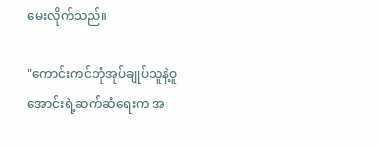မေးလိုက်သည်။

"ကောင်းကင်ဘုံအုပ်ချုပ်သူနဲ့ဝူအောင်းရဲ့ဆက်ဆံရေးက အ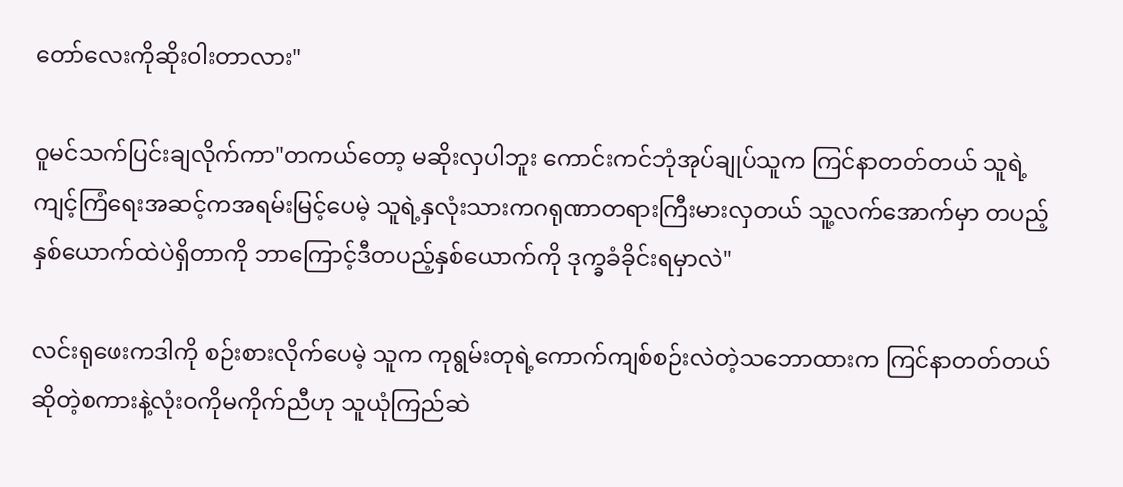တော်လေးကိုဆိုး၀ါးတာလား"

ဝူမင်သက်ပြင်းချလိုက်ကာ"တကယ်တော့ မဆိုးလှပါဘူး ကောင်းကင်ဘုံအုပ်ချုပ်သူက ကြင်နာတတ်တယ် သူရဲ့ကျင့်ကြံရေးအဆင့်ကအရမ်းမြင့်ပေမဲ့ သူရဲ့နှလုံးသားက‌ဂရု‌ဏာတရားကြီးမားလှတယ် သူ့လက်အောက်မှာ တပည့်နှစ်ယောက်ထဲပဲရှိတာကို ဘာကြောင့်ဒီတပည့်နှစ်ယောက်ကို ဒုက္ခခံခိုင်းရမှာလဲ"

လင်းရုဖေးကဒါကို စဉ်းစားလိုက်ပေမဲ့ သူက ကုရွမ်းတုရဲ့ကောက်ကျစ်စဉ်းလဲတဲ့သဘောထားက ကြင်နာတတ်တယ်ဆိုတဲ့စကားနဲ့လုံး၀ကိုမကိုက်ညီဟု သူယုံကြည်ဆဲ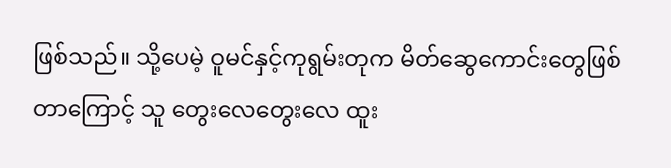ဖြစ်သည်။ သို့ပေမဲ့ ဝူမင်နှင့်ကုရွမ်းတုက မိတ်ဆွေကောင်းတွေဖြစ်တာကြောင့် သူ တွေးလေတွေးလေ ထူး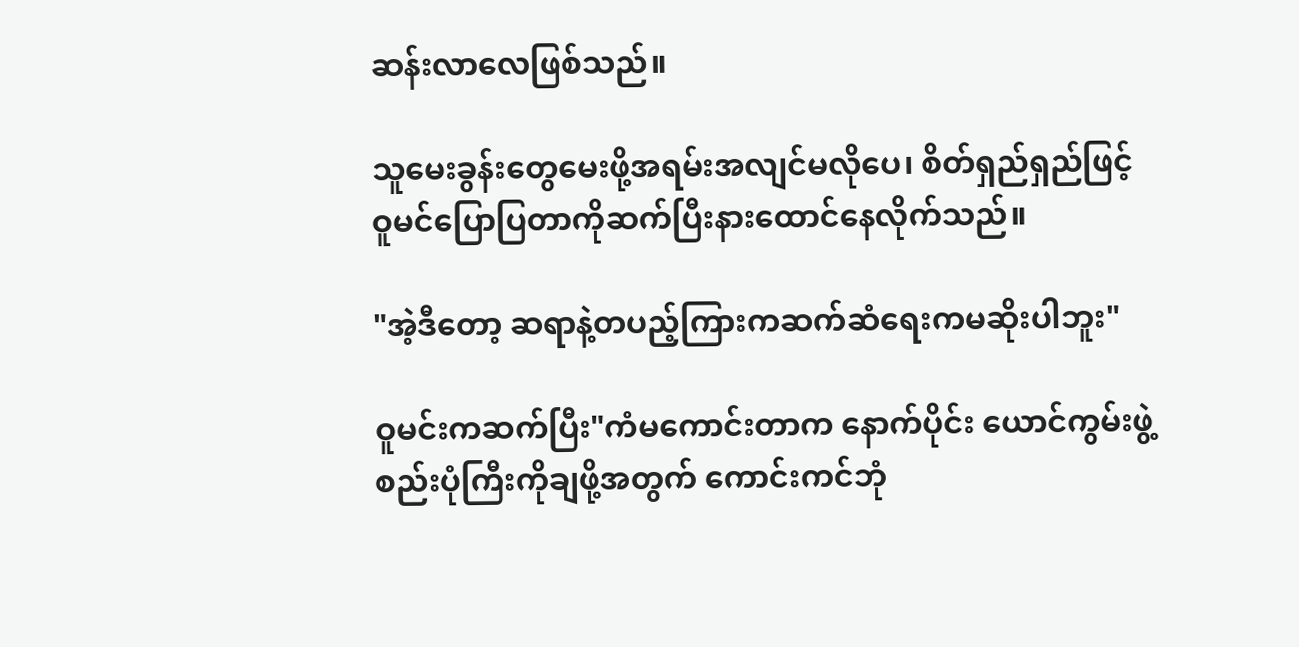ဆန်းလာလေဖြစ်သည်။

သူမေးခွန်းတွေမေးဖို့အရမ်းအလျင်မလိုပေ၊ စိတ်ရှည်ရှည်ဖြင့် ဝူမင်ပြောပြတာကိုဆက်ပြီးနားထောင်နေလိုက်သည်။

"အဲ့ဒီတော့ ဆရာနဲ့တပည့်ကြားကဆက်ဆံရေးကမဆိုးပါဘူး"

ဝူမင်းကဆက်ပြီး"ကံမကောင်းတာက နောက်ပိုင်း ယောင်ကွမ်းဖွဲ့စည်းပုံကြီးကိုချဖို့အတွက် ကောင်းကင်ဘုံ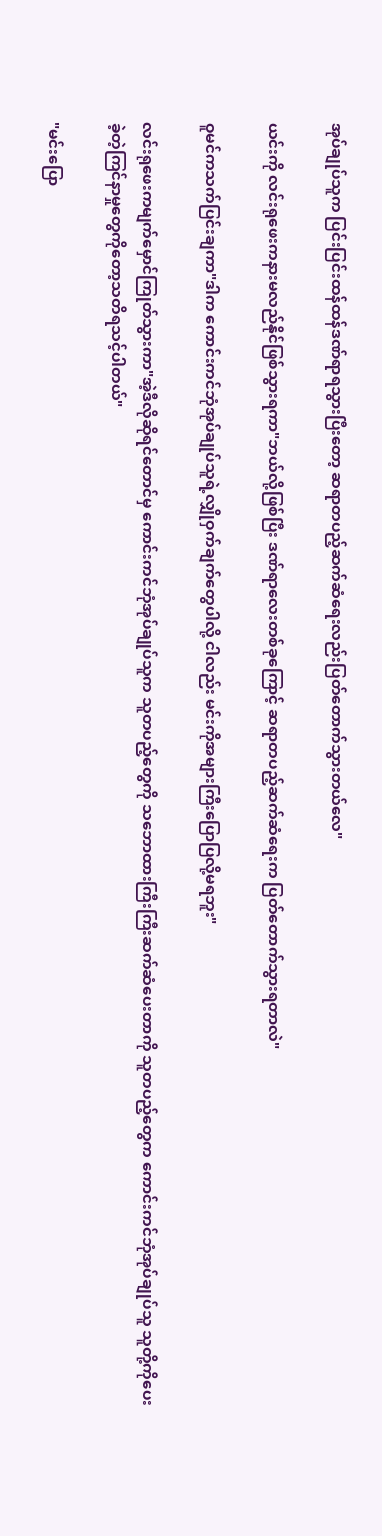အုပ်ချုပ်သူက ပြင်းပြင်းထန်ထန်ဒဏ်ရာရသွားပြီး‌တော့ ဆရာတပည့်ဆက်ဆံရေးလည်းပြတ်တောက်သွားတယ်လေ"

ယင်းကို လင်းရုဖေးကနားမလည်နိုင်ဖြစ်သွားရကာ"ဘယ်လို့ဖြစ်ပြီး ဒဏ်ရာလေးတစ်ခုကြောင့် ဆရာတပည့်ဆက်ဆံရေးက ပြတ်တောက်သွားရတာလဲ"

ဝူမင်ကသက်ပြင်းချကာ"ဒါက ကောင်းကင်ဘုံအုပ်ချုပ်သူရဲ့လျှိုဝှက်ချက်တွေပါလို့ ငါလည်း မင်းကိုအများကြီးပြောပြလို့မရဘူး"

လင်းရုဖေးကမျက်မှောင်ကြုတ်သွားကာ"အဲ့ဒီလိုဆိုရင်တောင်မှ ကောင်းကင်ဘုံအုပ်ချုပ်သူက သူတပည့်တွေကို သဘောထားကြီးကြီးဆက်ဆံပေးတာကို သူတပည့်တွေက ကောင်းကင်ဘုံအုပ်ချုပ်သူ သူတို့ကိုပေးခဲ့တဲ့ကြင်နာမှုတွေကိုတော့သတိရသင့်ပါတယ်"

"မင်းပြော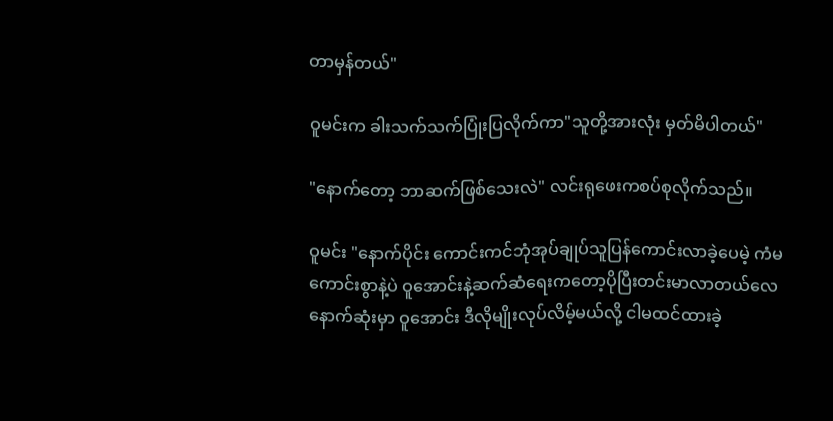တာမှန်တယ်"

ဝူမင်းက ခါးသက်သက်ပြုံးပြလိုက်ကာ"သူတို့အားလုံး မှတ်မိပါတယ်"

"နောက်တော့ ဘာဆက်ဖြစ်သေးလဲ" လင်းရုဖေးကစပ်စုလိုက်သည်။

ဝူမင်း "နောက်ပိုင်း ကောင်းကင်ဘုံအုပ်ချုပ်သူပြန်ကောင်းလာခဲ့ပေမဲ့ ကံမကောင်းစွာနဲ့ပဲ ဝူအောင်းနဲ့ဆက်ဆံရေးကတော့ပိုပြီးတင်းမာလာတယ်လေ နောက်ဆုံးမှာ ဝူအောင်း ဒီလိုမျိုးလုပ်လိမ့်မယ်လို့ ငါမထင်ထားခဲ့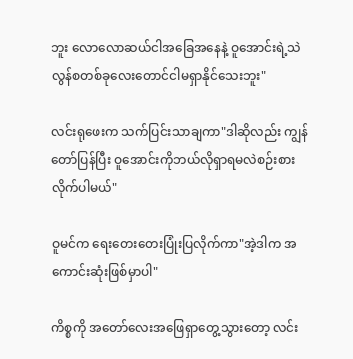ဘူး လောလောဆယ်ငါအခြေအနေနဲ့ ဝူအောင်းရဲ့သဲလွန်စတစ်ခုလေးတောင်ငါမရှာနိုင်သေးဘူး"

လင်းရုဖေးက သက်ပြင်းသာချကာ"ဒါဆိုလည်း ကျွန်တော်ပြန်ပြီး ဝူအောင်းကိုဘယ်လိုရှာရမလဲစဉ်းစားလိုက်ပါမယ်"

ဝူမင်က ရေးတေးတေးပြုံးပြလိုက်ကာ"အဲ့ဒါက အကောင်းဆုံးဖြစ်မှာပါ"

ကိစ္စကို အတော်လေးအဖြေရှာတွေ့သွားတော့ လင်း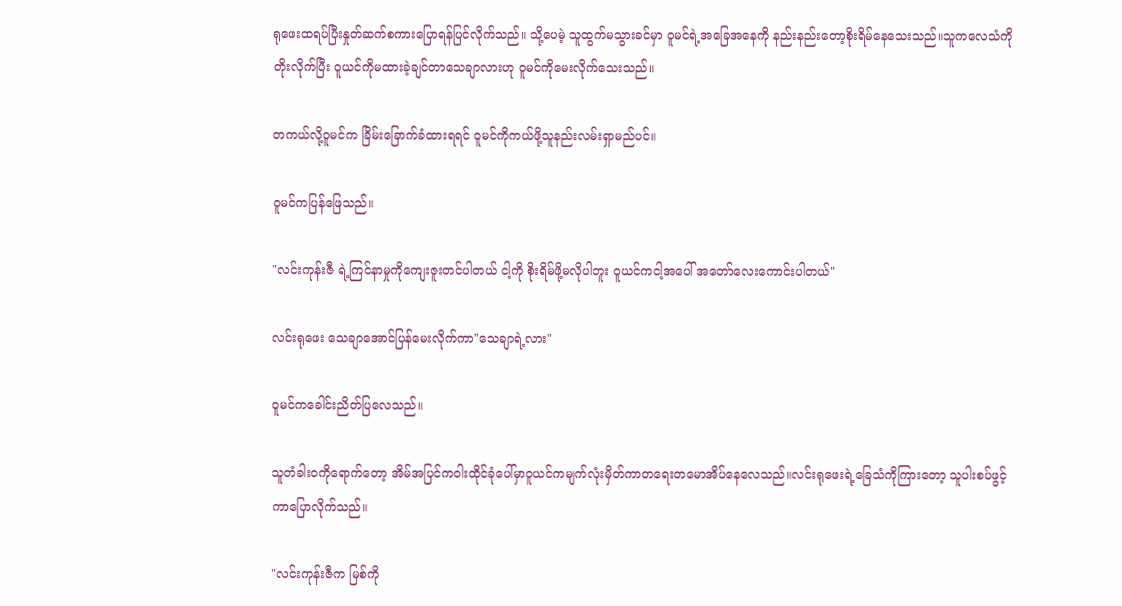ရုဖေးထရပ်ပြီးနှုတ်ဆက်စကားပြောရန်ပြင်လိုက်သည်။ သို့ပေမဲ့ သူထွက်မသွားခင်မှာ ဝူမင်ရဲ့အခြေအနေကို နည်းနည်းတော့စိုးရိမ်နေသေးသည်။သူကလေသံကိုတိုးလိုက်ပြီး ဝူယင်ကိုမထားခဲ့ချင်တာသေချာလားဟု ဝူမင်ကိုမေးလိုက်သေးသည်။

တကယ်လို့ဝူမင်က ခြိမ်းခြောက်ခံထားရရင် ဝူမင်ကိုကယ်ဖို့သူနည်းလမ်းရှာမည်ပင်။

ဝူမင်ကပြန်ဖြေသည်။

"လင်းကုန်းဇီ ရဲ့ကြင်နာမှုကိုကျေးဇူးတင်ပါတယ် ငါ့ကို စိုးရိမ်ဖို့မလိုပါဘူး ဝူယင်ကငါ့အပေါ် အတော်လေးကောင်းပါတယ်"

လင်းရုဖေး သေချာအောင်ပြန်မေးလိုက်ကာ"သေချာရဲ့လား"

ဝူမင်ကခေါင်းညိတ်ပြလေသည်။

သူတံခါး၀ကိုရောက်တော့ အိမ်အပြင်က‌ဝါးထိုင်ခုံပေါ်မှာဝူယင်ကမျက်လုံးမှိတ်ကာတရေးတမောအိပ်နေလေသည်။လင်းရုဖေးရဲ့ခြေသံကိုကြားတော့ သူပါးစပ်ဖွင့်ကာပြောလိုက်သည်။

"လင်းကုန်းဇီက မြစ်ကို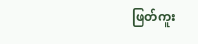ဖြတ်ကူး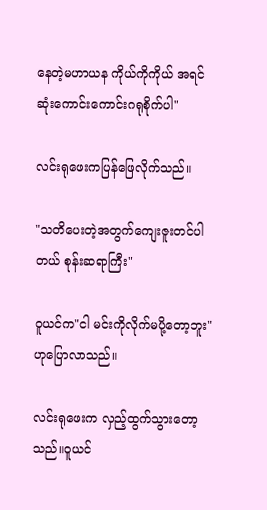နေတဲ့မဟာယန ကိုယ်ကိုကိုယ် အရင်ဆုံးကောင်းကောင်းဂရုစိုက်ပါ"

လင်းရုဖေးကပြန်ဖြေလိုက်သည်။

"သတိပေးတဲ့အတွက်ကျေးဇူးတင်ပါတယ် စုန်းဆရာကြီး"

ဝူယင်က"ငါ မင်းကိုလိုက်မပို့တော့ဘူး"ဟုပြောလာသည်။

လင်းရုဖေးက လှည့်ထွက်သွားတော့သည်။ဝူယင်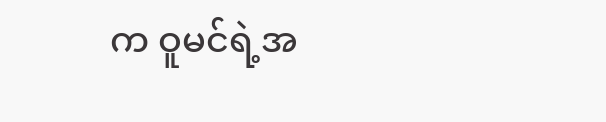က ‌‌ဝူမင်ရဲ့အ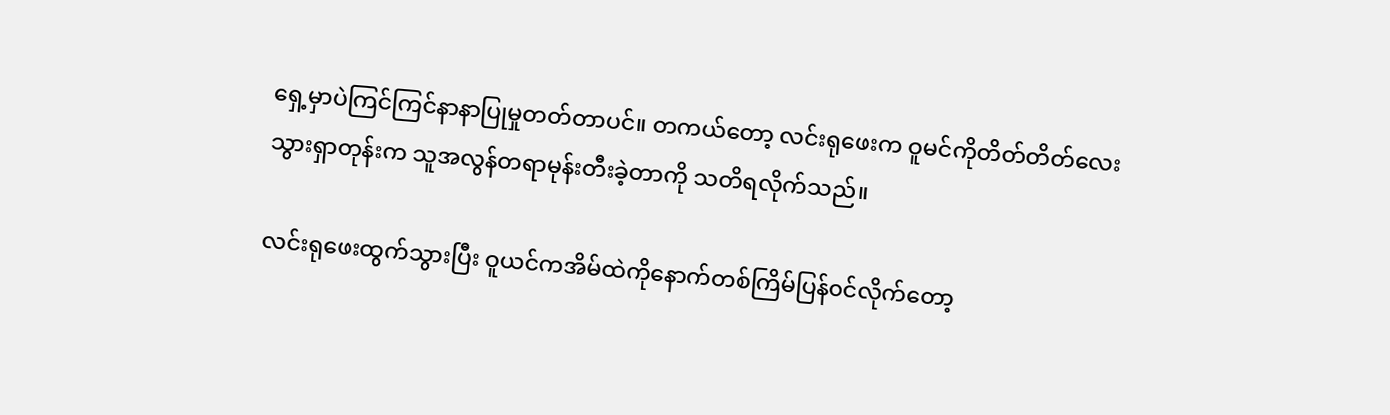ရှေ့မှာပဲကြင်ကြင်နာနာပြုမှုတတ်တာပင်။ တကယ်တော့ လင်းရုဖေးက ဝူမင်ကိုတိတ်တိတ်လေးသွားရှာတုန်းက သူအလွန်တရာမုန်းတီးခဲ့တာကို သတိရလိုက်သည်။

လင်းရုဖေးထွက်သွားပြီး ဝူယင်ကအိမ်ထဲကိုနောက်တစ်ကြိမ်ပြန်၀င်လိုက်တော့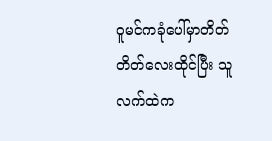ဝူမင်ကခုံပေါ်မှာတိတ်တိတ်လေးထိုင်ပြီး သူလက်ထဲက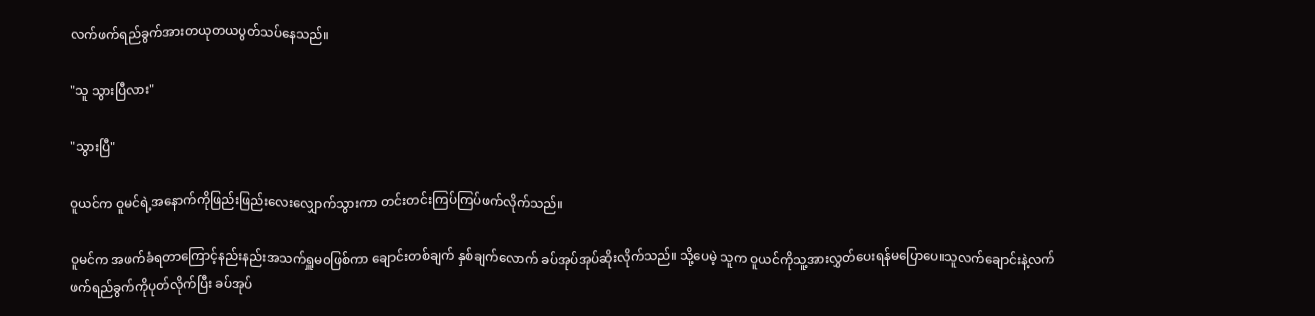လက်ဖက်ရည်ခွက်အားတယုတယပွတ်သပ်နေသည်။

"သူ သွားပြီလား"

"သွားပြီ"

ဝူယင်က ဝူမင်ရဲ့အနောက်ကိုဖြည်းဖြည်းလေးလျှောက်သွားကာ တင်းတင်းကြပ်ကြပ်ဖက်လိုက်သည်။

ဝူမင်က အဖက်ခံရတာကြောင့်နည်းနည်းအသက်ရှူမ၀ဖြစ်ကာ ချောင်းတစ်ချက် နှစ်ချက်လောက် ခပ်အုပ်အုပ်ဆိုးလိုက်သည်။ သို့ပေမဲ့ သူက ဝူယင်ကိုသူ့အားလွှတ်ပေးရန်မပြောပေ။သူလက်ချောင်းနဲ့လက်ဖက်ရည်ခွက်ကိုပုတ်လိုက်ပြီး ခပ်အုပ်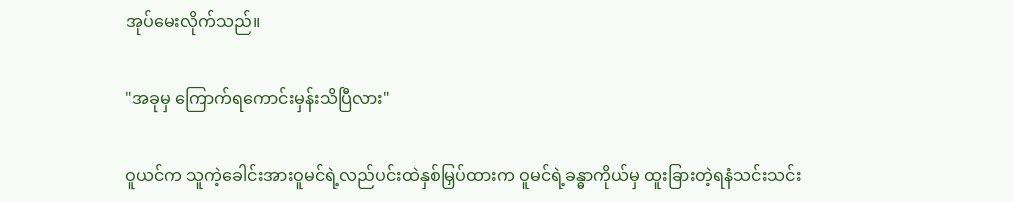အုပ်မေးလိုက်သည်။

"အခုမှ ကြောက်ရကောင်းမှန်းသိပြီလား"

ဝူယင်က သူကဲ့ခေါင်းအားဝူမင်ရဲ့လည်ပင်းထဲနှစ်မြှပ်ထားက ဝူမင်ရဲ့ခန္ဓာကိုယ်မှ ထူးခြားတဲ့ရနံသင်းသင်း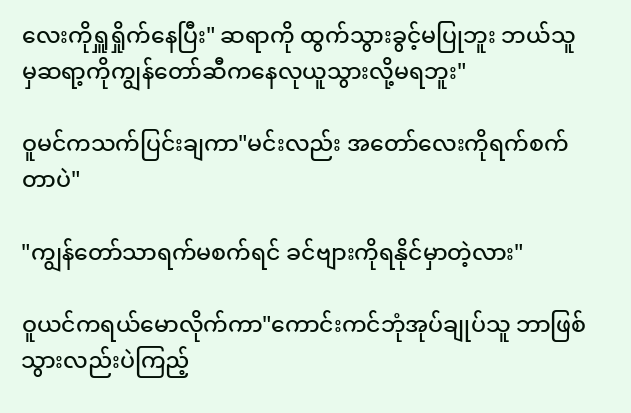လေးကိုရှူရှိုက်နေပြီး" ဆရာကို ထွက်သွားခွင့်မပြုဘူး ဘယ်သူမှဆရာ့ကိုကျွန်တော်ဆီကနေလုယူသွားလို့မရဘူး"

ဝူမင်ကသက်ပြင်းချကာ"မင်းလည်း အတော်လေးကိုရက်စက်တာပဲ"

"ကျွန်တော်သာရက်မစက်ရင် ခင်ဗျားကိုရနိုင်မှာတဲ့လား"

ဝူယင်ကရယ်မောလိုက်ကာ"ကောင်းကင်ဘုံအုပ်ချုပ်သူ ဘာဖြစ်သွားလည်းပဲကြည့်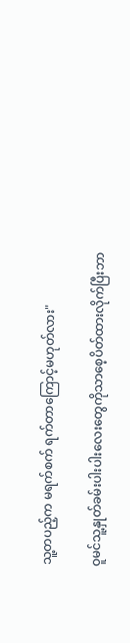သူ့တပည့်က မရက်စက် ရက်တာကြောင့်မဟုတ်လား"

ဝူမင်သူ့နှုတ်ခမ်းပါးပါးလေးတွေကိုသာစေ့ပိတ်ထားလိုက်ပြီးဘာ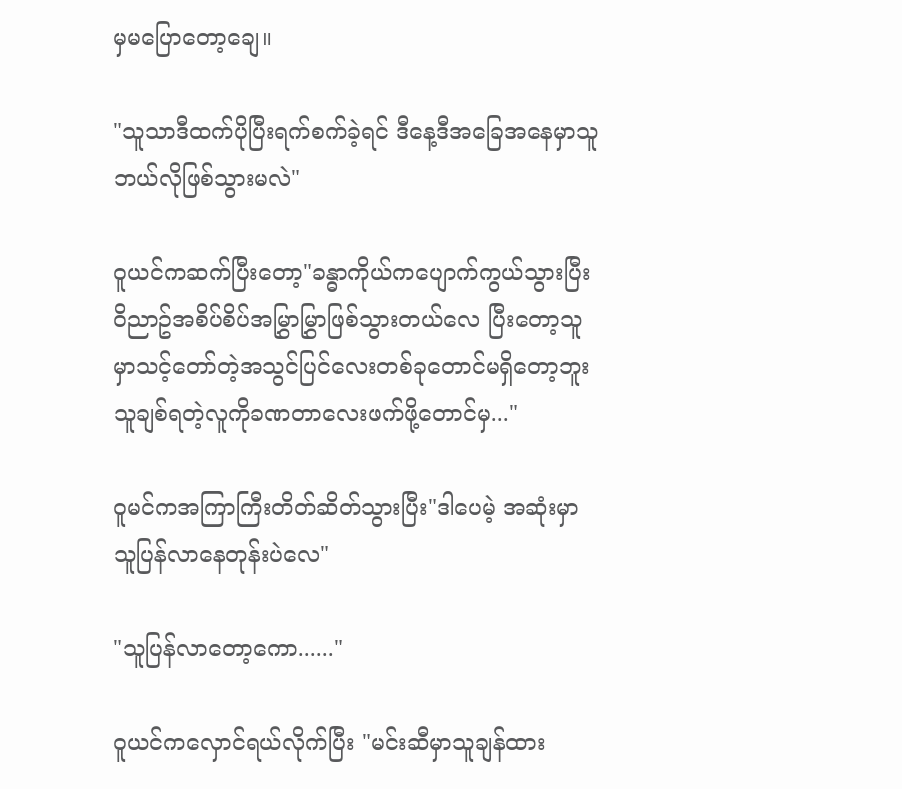မှမပြောတော့ချေ။

"သူသာဒီထက်ပိုပြီးရက်စက်ခဲ့ရင် ဒီနေ့ဒီအခြေအနေမှာသူဘယ်လိုဖြစ်သွားမလဲ"

ဝူယင်ကဆက်ပြီးတော့"ခန္ဓာကိုယ်ကပျောက်ကွယ်သွားပြီး ဝိညာဥ်အစိပ်စိပ်အမြွှာမြွှာဖြစ်သွားတယ်လေ ပြီးတော့သူမှာသင့်တော်တဲ့အသွင်ပြင်လေးတစ်ခုတောင်မရှိတော့ဘူး သူချစ်ရတဲ့လူကိုခဏတာလေးဖက်ဖို့တောင်မှ..."

ဝူမင်ကအကြာကြီးတိတ်ဆိတ်သွားပြီး"ဒါပေမဲ့ အဆုံးမှာ သူပြန်လာနေတုန်းပဲလေ"

"သူပြန်လာတော့ကော......"

ဝူယင်ကလှောင်ရယ်လိုက်ပြီး "မင်းဆီမှာသူချန်ထား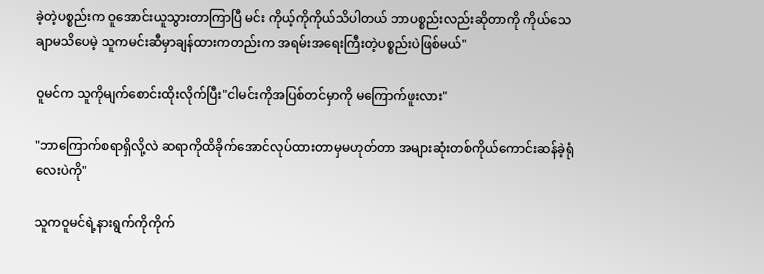ခဲ့တဲ့ပစ္စည်းက ဝူအောင်းယူသွားတာကြာပြီ မင်း ကိုယ့်ကိုကိုယ်သိပါတယ် ဘာပစ္စည်းလည်းဆိုတာကို ကိုယ်သေချာမသိပေမဲ့ သူကမင်းဆီမှာချန်ထားကတည်းက အရမ်းအရေးကြီးတဲ့ပစ္စည်းပဲဖြစ်မယ်"

ဝူမင်က သူကိုမျက်စောင်းထိုးလိုက်ပြီး"ငါမင်းကိုအပြစ်တင်မှာကို မကြောက်ဖူးလား"

"ဘာကြောက်စရာရှိလို့လဲ ဆရာကိုထိခိုက်အောင်လုပ်ထားတာမှမဟုတ်တာ အများဆုံးတစ်ကိုယ်ကောင်းဆန်ခဲ့ရုံလေးပဲကို"

သူကဝူမင်ရဲ့နားရွက်ကိုကိုက်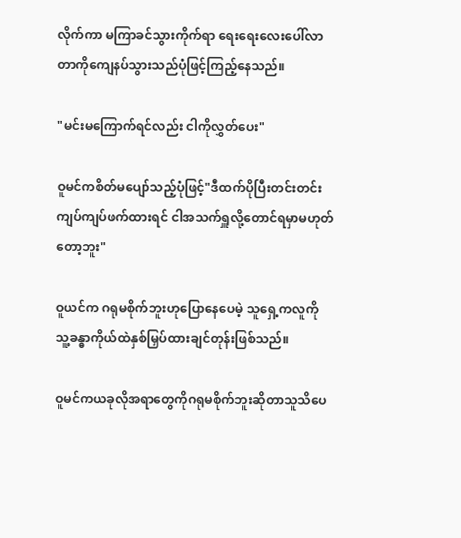လိုက်ကာ မကြာခင်သွားကိုက်ရာ ရေးရေးလေးပေါ်လာတာကိုကျေနပ်သွားသည်ပုံဖြင့်ကြည့်နေသည်။

"မင်းမကြောက်ရင်လည်း ငါကိုလွှတ်ပေး"

ဝူမင်ကစိတ်မပျော်သည့်ပုံဖြင့်"ဒီထက်ပိုပြီးတင်းတင်းကျပ်ကျပ်ဖက်ထားရင် ငါအသက်ရှူလို့တောင်ရမှာမဟုတ်တော့ဘူး"

ဝူယင်က ဂရုမစိုက်ဘူးဟုပြောနေပေမဲ့ သူရှေ့ကလူကို သူ့ခန္ဓာကိုယ်ထဲနှစ်မြှပ်ထားချင်တုန်းဖြစ်သည်။

ဝူမင်ကယခုလိုအရာတွေကိုဂရုမစိုက်ဘူးဆိုတာသူသိပေ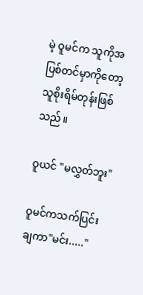မဲ့ ဝူမင်က သူကိုအပြစ်တင်မှာကိုတော့ သူစိုးရိမ်တုန်းဖြစ်သည်။

ဝူယင် "မလွှတ်ဘူး"

ဝူမင်ကသက်ပြင်းချကာ"မင်း....."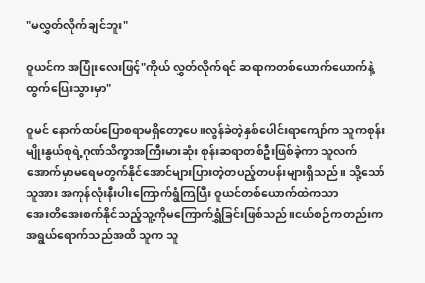"မလွှတ်လိုက်ချင်ဘူး"

ဝူယင်က အပြုံးလေးဖြင့်"ကိုယ် လွှတ်လိုက်ရင် ဆရာကတစ်ယောက်ယောက်နဲ့ထွက်ပြေးသွားမှာ"

ဝူမင် နောက်ထပ်ပြောစရာမရှိတော့ပေ။လွန်ခဲတဲ့နှစ်ပေါင်းရာကျော်က သူကစုန်းမျိုးနွယ်စုရဲ့ဂုဏ်သိက္ခာအကြီးမားဆုံး စုန်းဆရာတစ်ဦးဖြစ်ခဲ့ကာ သူလက်အောက်မှာမရေမတွက်နိုင်အောင်များပြားတဲ့တပည့်တပန်းများရှိသည်။ သို့သော် သူအား အကုန်လုံးနီးပါးကြောက်ရွံကြပြီး ဝူယင်တစ်ယောက်ထဲကသာ
အေးတိအေးစက်နိုင်သည့်သူ့ကိုမကြောက်ရွှံခြင်းဖြစ်သည်။ငယ်စဉ်ကတည်းက အရွယ်ရောက်သည်အထိ သူက သူ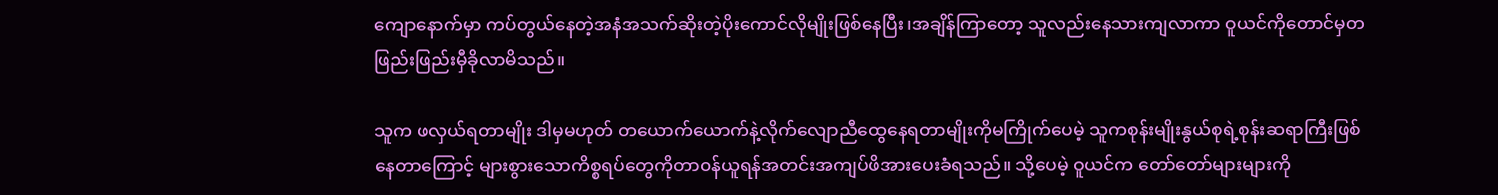ကျောနောက်မှာ ကပ်တွယ်နေတဲ့အနံအသက်ဆိုးတဲ့ပိုးကောင်လိုမျိုးဖြစ်နေပြီး၊အချိန်ကြာတော့ သူလည်းနေသားကျလာကာ ဝူယင်ကိုတောင်မှတဖြည်းဖြည်းမှီခိုလာမိသည်။

သူက ဖလှယ်ရတာမျိုး ဒါမှမဟုတ် တယောက်ယောက်နဲ့လိုက်လျောညီထွေနေရတာမျိုးကိုမကြိုက်ပေမဲ့ သူ‌ကစုန်းမျိုးနွယ်စုရဲ့စုန်းဆရာကြီးဖြစ်နေတာကြောင့် များစွားသောကိစ္စရပ်တွေကိုတာ၀န်ယူရန်အတင်းအကျပ်ဖိအားပေးခံရသည်။ သို့ပေမဲ့ ဝူယင်က တော်တော်များများကို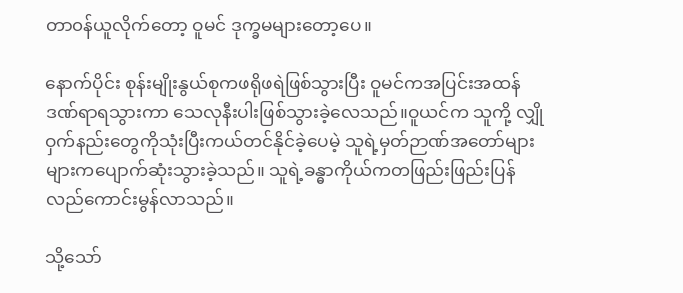တာ၀န်ယူလိုက်တော့ ဝူမင် ဒုက္ခမများတော့ပေ။

နောက်ပိုင်း စုန်းမျိုးနွယ်စုကဖရိုဖရဲဖြစ်သွားပြီး ဝူမင်ကအပြင်းအထန်ဒဏ်ရာရသွားကာ သေလုနီးပါးဖြစ်သွားခဲ့လေသည်။ဝူယင်က သူကို့ လျှိုဝှက်နည်းတွေကိုသုံးပြီးကယ်တင်နိုင်ခဲ့ပေမဲ့ သူရဲ့မှတ်ဉာဏ်အတော်များများကပျောက်ဆုံးသွားခဲ့သည်။ သူရဲ့ခန္ဓာကိုယ်ကတဖြည်းဖြည်းပြန်လည်ကောင်းမွန်လာသည်။

သို့သော်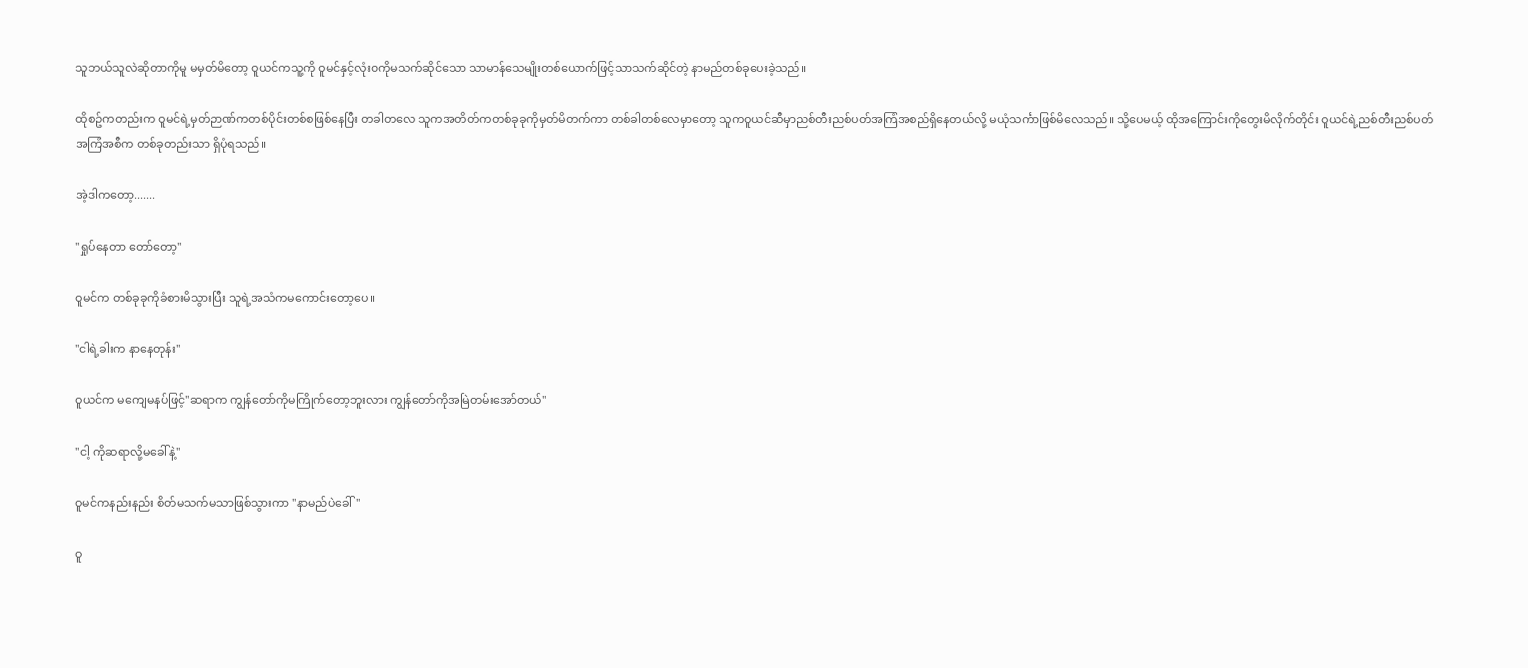သူဘယ်သူလဲဆိုတာကိုမူ မမှတ်မိတော့ ဝူယင်ကသူ့ကို ဝူမင်နှင့်လုံး၀ကိုမသက်ဆိုင်သော သာမာန်သေမျိုးတစ်ယောက်ဖြင့်သာသက်ဆိုင်တဲ့ နာမည်တစ်ခုပေးခဲ့သည်။

ထိုစဥ်ကတည်းက ဝူမင်ရဲ့မှတ်ဉာဏ်ကတစ်ပိုင်းတစ်စဖြစ်နေပြီး တခါတလေ သူကအတိတ်ကတစ်ခုခုကိုမှတ်မိတက်ကာ တစ်ခါတစ်လေမှာတော့ သူကဝူယင်ဆီမှာညစ်တီးညစ်ပတ်အကြံအစည်ရှိနေတယ်လို့ မယုံသင်္ကာဖြစ်မိလေသည်။ သို့ပေမယ့် ထိုအကြောင်းကိုတွေးမိလိုက်တိုင်း ဝူယင်ရဲ့ညစ်တီးညစ်ပတ်အကြံအစီက တစ်ခုတည်းသာ ရှိပုံရသည်။

အဲ့ဒါကတော့.......

"ရှုပ်နေတာ တော်တော့"

ဝူမင်က တစ်ခုခုကိုခံစားမိသွားပြီး သူရဲ့အသံကမကောင်းတော့ပေ။

"ငါရဲ့ခါးက နာနေတုန်း"

ဝူယင်က မကျေမနပ်ဖြင့်"ဆရာက ကျွန်တော်ကိုမကြိုက်တော့ဘူးလား ကျွန်တော်ကိုအမြဲတမ်းအော်တယ်"

"ငါ့ ကိုဆရာလို့မခေါ်နဲ့"

ဝူမင်ကနည်းနည်း စိတ်မသက်မသာဖြစ်သွားကာ "နာမည်ပဲခေါ်"

ဝူ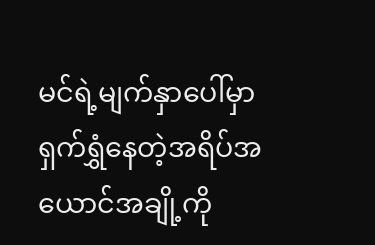မင်ရဲ့မျက်နှာပေါ်မှာ ရှက်ရွှံနေတဲ့အရိပ်အယောင်အချို့ကို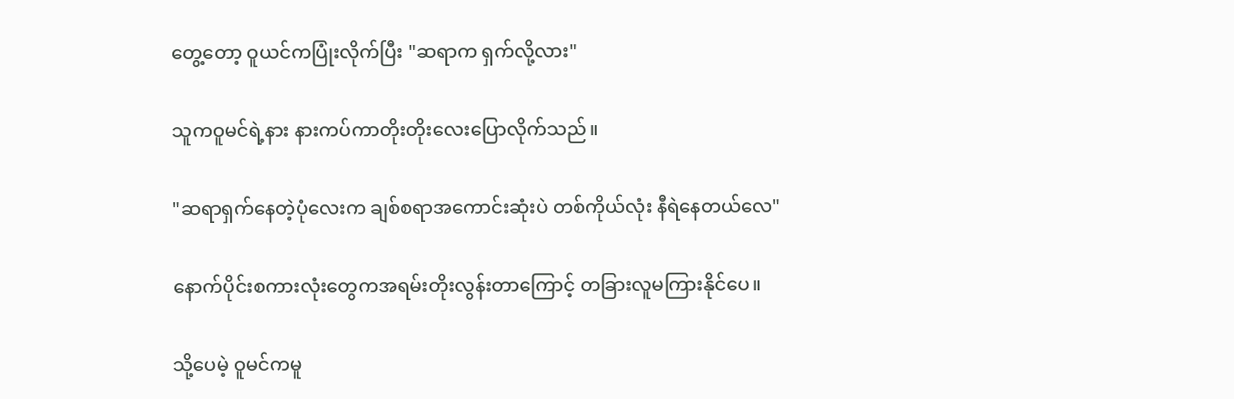တွေ့တော့ ဝူယင်ကပြုံးလိုက်ပြီး "ဆရာက ရှက်လို့လား"

သူကဝူမင်ရဲ့နား နားကပ်ကာတိုးတိုးလေးပြောလိုက်သည်။

"ဆရာရှက်‌နေတဲ့ပုံလေးက ချစ်စရာအကောင်းဆုံးပဲ တစ်ကိုယ်လုံး နီရဲနေတယ်လေ"

နောက်ပိုင်းစကားလုံးတွေကအရမ်းတိုးလွန်းတာကြောင့် တခြားလူမကြားနိုင်ပေ။

သို့ပေမဲ့ ဝူမင်ကမူ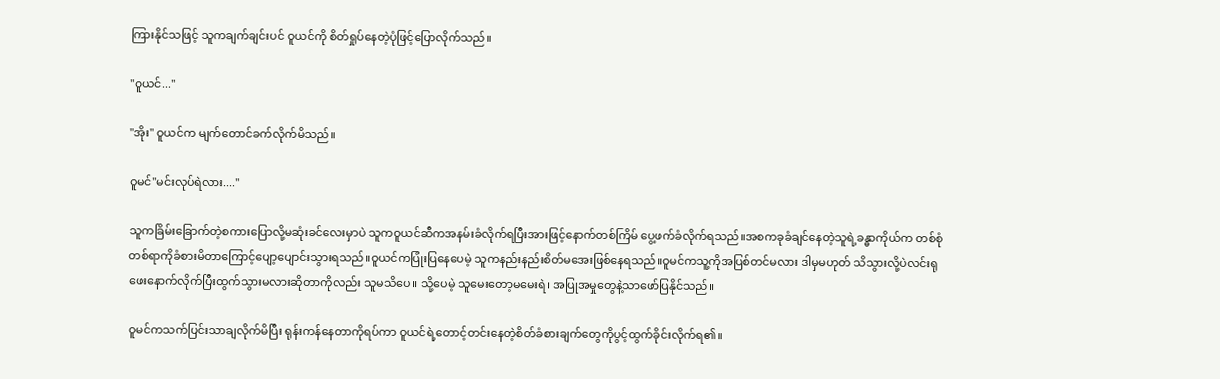ကြားနိုင်သဖြင့် သူကချက်ချင်းပင် ဝူယင်ကို စိတ်ရှုပ်‌နေတဲ့ပုံဖြင့်ပြောလိုက်သည်။

"၀ူယင်..."

"အိုး" ဝူယင်က မျက်တောင်ခက်လိုက်မိသည်။

ဝူမင်"မင်းလုပ်ရဲလား...."

သူကခြိမ်းခြောက်တဲ့စကားပြောလို့မဆုံးခင်လေးမှာပဲ သူကဝူယင်ဆီကအနမ်းခံလိုက်ရပြီးအားဖြင့်နောက်တစ်ကြိမ် ပွေ့ဖက်ခံလိုက်ရသည်။အစကခုခံချင်နေတဲ့သူရဲ့ခန္ဓာကိုယ်က တစ်စုံတစ်ရာကိုခံစားမိတာကြောင့်ပျော့ပျောင်းသွားရသည်။ဝူယင်ကပြုံးပြနေပေမဲ့ သူကနည်းနည်းစိတ်မအေးဖြစ်နေရသည်။ဝူမင်ကသူ့ကိုအပြစ်တင်မလား ဒါမှမဟုတ် သိသွားလို့ပဲလင်းရုဖေးနောက်လိုက်ပြီးထွက်သွားမလားဆိုတာကိုလည်း သူမသိပေ။ သို့ပေမဲ့ သူမေးတော့မမေးရဲ၊ အပြုအမှုတွေနဲ့သာဖော်ပြနိုင်သည်။

ဝူမင်ကသက်ပြင်းသာချလိုက်မိပြီး ရုန်းကန်နေတာကိုရပ်ကာ ဝူယင်ရဲ့တောင့်တင်းနေတဲ့စိတ်ခံစားချက်တွေကိုပွင့်ထွက်ခိုင်းလိုက်ရ၏။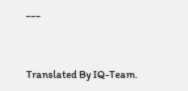___


Translated By IQ-Team.